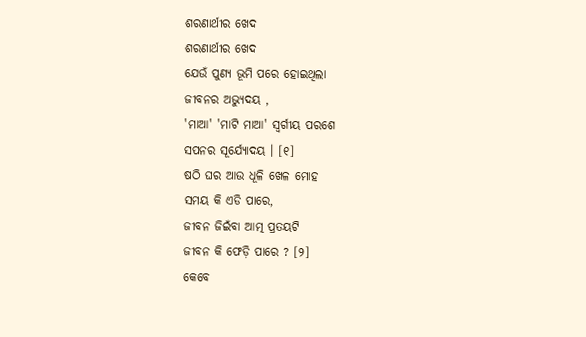ଶରଣାର୍ଥୀର ଖେଦ
ଶରଣାର୍ଥୀର ଖେଦ
ଯେଉଁ ପୁଣ୍ୟ ଭୂମି ପରେ ହୋଇଥିଲା
ଜୀବନର ଅଭ୍ୟୁଦୟ ,
'ମାଆ' 'ମାଟି ମାଆ' ସ୍ବର୍ଗୀୟ ପରଶେ
ସପନର ସୂର୍ଯ୍ୟୋଦୟ । [୧]
ଷଠି ଘର ଆଉ ଧୂଳି ଖେଳ ମୋହ
ସମୟ କି ଏଡି ପାରେ,
ଜୀବନ ଜିଇଁବା ଆତ୍ମ ପ୍ରତୟଟି
ଜୀବନ କି ଫେଡ଼ି ପାରେ ? [୨]
କେବେ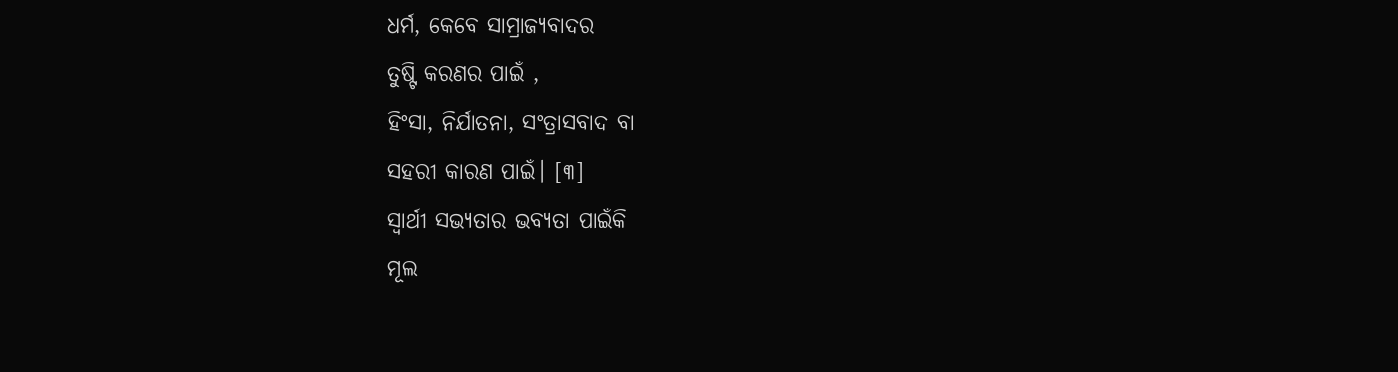ଧର୍ମ, କେବେ ସାମ୍ରାଜ୍ୟବାଦର
ତୁଷ୍ଟି କରଣର ପାଇଁ ,
ହିଂସା, ନିର୍ଯାତନା, ସଂତ୍ରାସବାଦ ବା
ସହରୀ କାରଣ ପାଇଁ। [୩]
ସ୍ବାର୍ଥୀ ସଭ୍ୟତାର ଭବ୍ୟତା ପାଇଁକି
ମୂଲ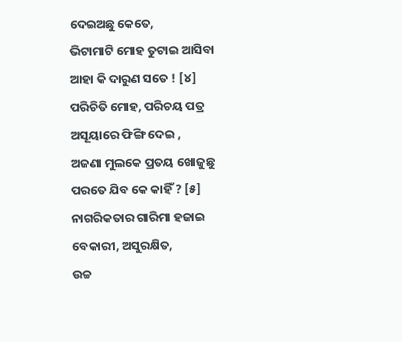ଦେଇଅଛୁ କେତେ,
ଭିଟାମାଟି ମୋହ ତୁଟାଇ ଆସିବା
ଆହା କି ଦାରୁଣ ସତେ ! [୪]
ପରିଚିତି ମୋହ, ପରିଚୟ ପତ୍ର
ଅସୂୟାରେ ଫିଙ୍ଗି ଦେଇ ,
ଅଜଣା ମୁଲକେ ପ୍ରତୟ ଖୋଜୁଛୁ
ପରତେ ଯିବ କେ କାହିଁ ? [୫]
ନାଗରିକତାର ଗାରିମା ହଜାଇ
ବେକାରୀ, ଅସୁରକ୍ଷିତ,
ଉଚ୍ଚ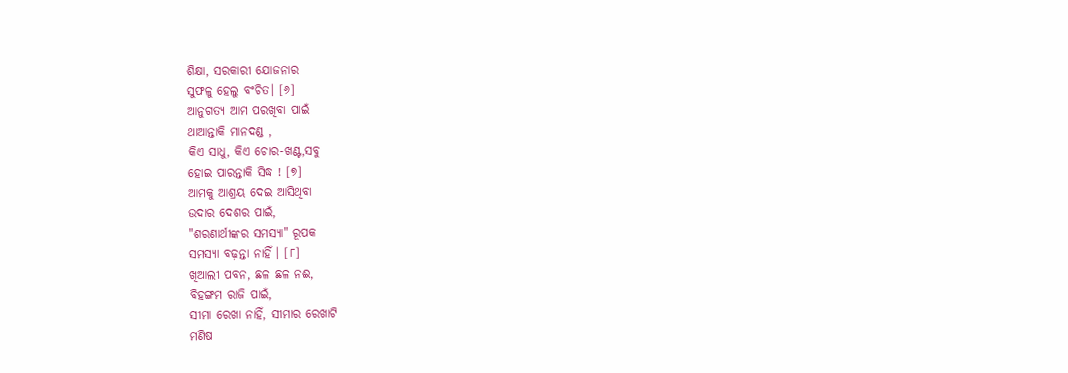ଶିକ୍ଷା, ସରକାରୀ ଯୋଜନାର
ସୁଫଳୁ ହେଲୁ ବଂଚିତ। [୬]
ଆନୁଗତ୍ୟ ଆମ ପରଖିବା ପାଇଁ
ଥାଆନ୍ତାକି ମାନଦଣ୍ଡ ,
କିଏ ସାଧୁ, କିଏ ଚୋର-ଖଣ୍ଟ,ସବୁ
ହୋଇ ପାରନ୍ତାକି ସିଦ୍ଧ ! [୭]
ଆମକୁ ଆଶ୍ରୟ ଦେଇ ଆସିଥିବା
ଉଦାର ଦେଶର ପାଇଁ,
"ଶରଣାର୍ଥୀଙ୍କର ସମସ୍ୟା" ରୂପକ
ସମସ୍ୟା ବଢ଼ନ୍ତା ନାହିଁ । [୮]
ଖିଆଲୀ ପବନ, ଛଳ ଛଳ ନଈ,
ବିହଙ୍ଗମ ରାଜି ପାଇଁ,
ସୀମା ରେଖା ନାହିଁ, ସୀମାର ରେଖାଟି
ମଣିଷ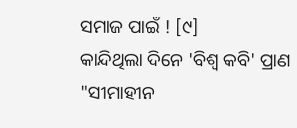ସମାଜ ପାଇଁ ! [୯]
କାନ୍ଦିଥିଲା ଦିନେ 'ବିଶ୍ବ କବି' ପ୍ରାଣ
"ସୀମାହୀନ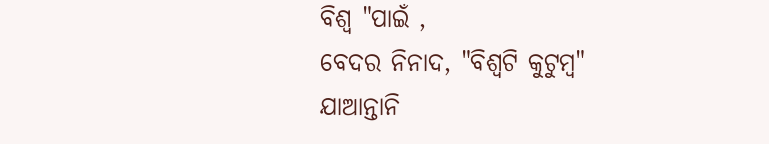ବିଶ୍ବ "ପାଇଁ ,
ବେଦର ନିନାଦ, "ବିଶ୍ୱଟି କୁଟୁମ୍ବ"
ଯାଆନ୍ତାନି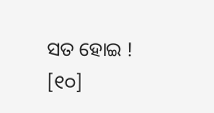ସତ ହୋଇ ! [୧୦]